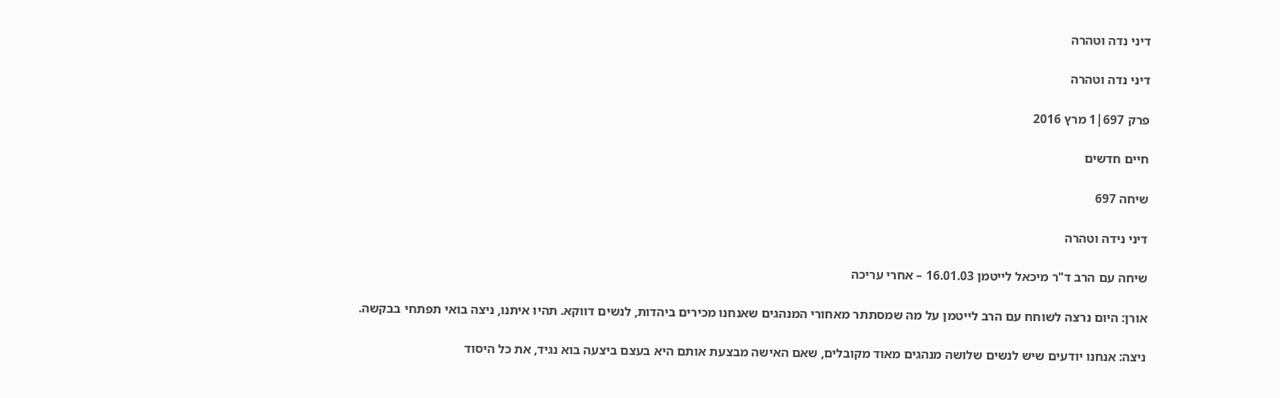דיני נדה וטהרה

דיני נדה וטהרה

פרק 697|1 מרץ 2016

חיים חדשים

שיחה 697

דיני נידה וטהרה

שיחה עם הרב ד"ר מיכאל לייטמן 16.01.03 – אחרי עריכה

אורן: היום נרצה לשוחח עם הרב לייטמן על מה שמסתתר מאחורי המנהגים שאנחנו מכירים ביהדות, לנשים דווקא. תהיו איתנו, ניצה בואי תפתחי בבקשה.

ניצה: אנחנו יודעים שיש לנשים שלושה מנהגים מאוד מקובלים, שאם האישה מבצעת אותם היא בעצם ביצעה בוא נגיד, את כל היסוד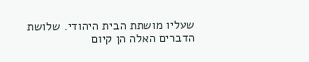שעליו מושתת הבית היהודי. שלושת הדברים האלה הן קיום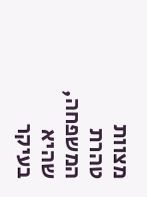מצוות טהרת המשפחה, שהיא בעיקר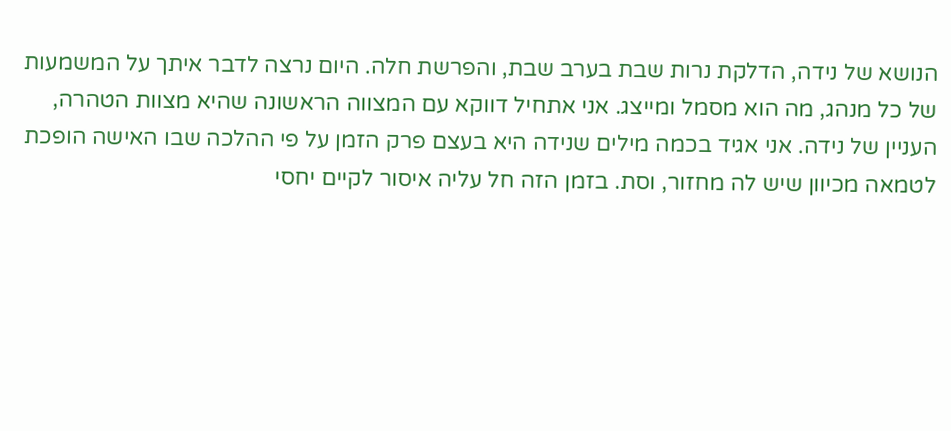הנושא של נידה, הדלקת נרות שבת בערב שבת, והפרשת חלה. היום נרצה לדבר איתך על המשמעות של כל מנהג, מה הוא מסמל ומייצג. אני אתחיל דווקא עם המצווה הראשונה שהיא מצוות הטהרה, העניין של נידה. אני אגיד בכמה מילים שנידה היא בעצם פרק הזמן על פי ההלכה שבו האישה הופכת לטמאה מכיוון שיש לה מחזור, וסת. בזמן הזה חל עליה איסור לקיים יחסי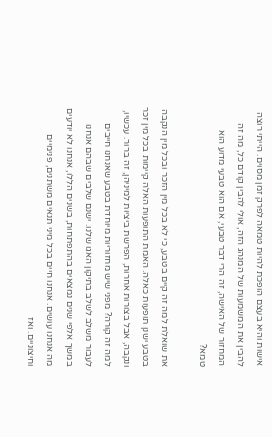אישות והיא בעצם הופכת להיות טמאה לפרק זמן מסוים. הייתי רוצה להבין את המשמעות של המנהג הזה, אולי להבין קודם כל, מה זה המחזור של האישה, זה הרי דבר טבעי, אם הוא טבעי מדוע הוא טמא?

את שואלת למה זה קיים בטבע, כי לא בכל מין הזכר ובכל מין הנקבה בטבע ישנן תופעות כאלה. האמת התופעות האלה קיימות בכל מין זכר ונקבה, אבל בצורות אחרות, הפרשת ביציות למיניהן, זה ברור. עכשיו, למה זה קורה? מפני שיש מחזוריות מיוחדת בטבע שאנחנו חייבים לעבור משלב לשלב בתיקון האגו שלנו. ישנם שלבים שבהם אנחנו במשך אלפי שנים נמצאים בהתפתחות, בשנים הללו, אנחנו לא יודעים מה אנחנו עושים. אנחנו חיים בכל מיני תנאים משתנים, פנימיים וחיצוניים. ואז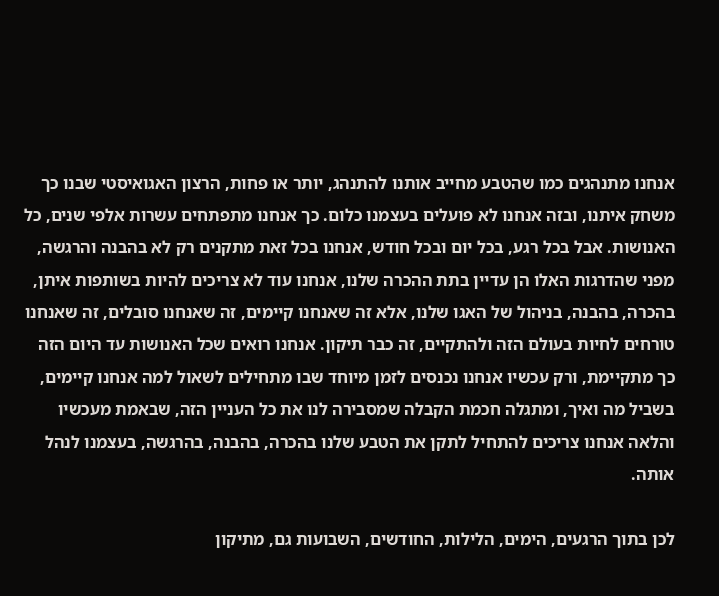אנחנו מתנהגים כמו שהטבע מחייב אותנו להתנהג, יותר או פחות, הרצון האגואיסטי שבנו כך משחק איתנו, ובזה אנחנו לא פועלים בעצמנו כלום. כך אנחנו מתפתחים עשרות אלפי שנים, כל האנושות. אבל בכל רגע, בכל יום ובכל חודש, אנחנו בכל זאת מתקנים רק לא בהבנה והרגשה, מפני שהדרגות האלו הן עדיין בתת ההכרה שלנו, אנחנו עוד לא צריכים להיות בשותפות איתן, בהכרה, בהבנה, בניהול של האגו שלנו, אלא זה שאנחנו קיימים, זה שאנחנו סובלים, זה שאנחנו טורחים לחיות בעולם הזה ולהתקיים, זה כבר תיקון. אנחנו רואים שכל האנושות עד היום הזה כך מתקיימת, ורק עכשיו אנחנו נכנסים לזמן מיוחד שבו מתחילים לשאול למה אנחנו קיימים, בשביל מה ואיך, ומתגלה חכמת הקבלה שמסבירה לנו את כל העניין הזה, שבאמת מעכשיו והלאה אנחנו צריכים להתחיל לתקן את הטבע שלנו בהכרה, בהבנה, בהרגשה, בעצמנו לנהל אותה.

לכן בתוך הרגעים, הימים, הלילות, החודשים, השבועות גם, מתיקון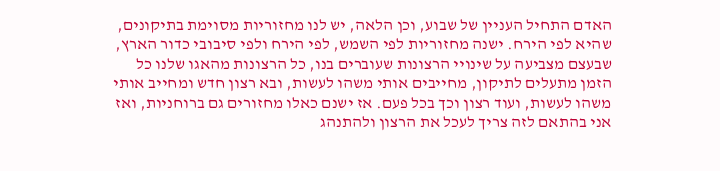האדם התחיל העניין של שבוע, וכן הלאה, יש לנו מחזוריות מסוימת בתיקונים, שהיא לפי הירח. ישנה מחזוריות לפי השמש, לפי הירח ולפי סיבובי כדור הארץ, שבעצם מצביעה על שינויי הרצונות שעוברים בנו, כל הרצונות מהאגו שלנו כל הזמן מתעלים לתיקון, מחייבים אותי משהו לעשות, ובא רצון חדש ומחייב אותי משהו לעשות, ועוד רצון וכך בכל פעם. אז ישנם כאלו מחזורים גם ברוחניות, ואז אני בהתאם לזה צריך לעכל את הרצון ולהתנהג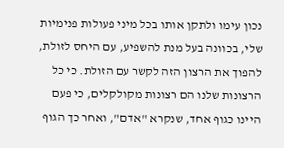נכון עימו ולתקן אותו בכל מיני פעולות פנימיות שלי, בכוונה בעל מנת להשפיע, עם היחס לזולת, להפוך את הרצון הזה לקשר עם הזולת. כי כל הרצונות שלנו הם רצונות מקולקלים, כי פעם היינו כגוף אחד, שנקרא "אדם", ואחר כך הגוף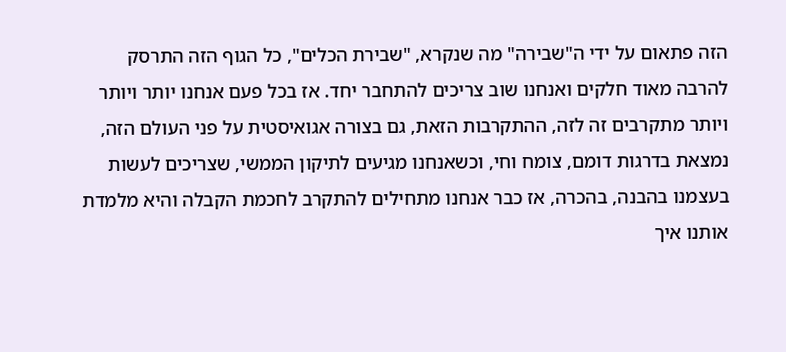הזה פתאום על ידי ה"שבירה" מה שנקרא, "שבירת הכלים", כל הגוף הזה התרסק להרבה מאוד חלקים ואנחנו שוב צריכים להתחבר יחד. אז בכל פעם אנחנו יותר ויותר ויותר מתקרבים זה לזה, ההתקרבות הזאת, גם בצורה אגואיסטית על פני העולם הזה, נמצאת בדרגות דומם, צומח וחי, וכשאנחנו מגיעים לתיקון הממשי, שצריכים לעשות בעצמנו בהבנה, בהכרה, אז כבר אנחנו מתחילים להתקרב לחכמת הקבלה והיא מלמדת אותנו איך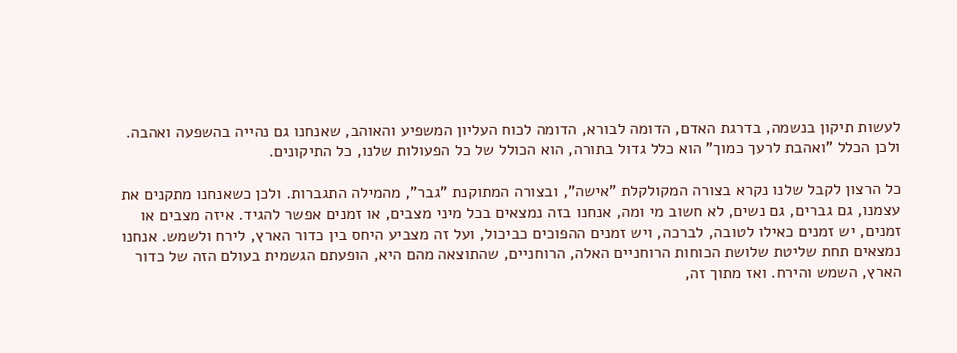לעשות תיקון בנשמה, בדרגת האדם, הדומה לבורא, הדומה לכוח העליון המשפיע והאוהב, שאנחנו גם נהייה בהשפעה ואהבה. ולכן הכלל "ואהבת לרעך כמוך" הוא כלל גדול בתורה, הוא הכולל של כל הפעולות שלנו, כל התיקונים.

כל הרצון לקבל שלנו נקרא בצורה המקולקלת "אישה", ובצורה המתוקנת "גבר", מהמילה התגברות. ולכן כשאנחנו מתקנים את עצמנו, גם גברים, גם נשים, לא חשוב מי ומה, אנחנו בזה נמצאים בכל מיני מצבים, או זמנים אפשר להגיד. איזה מצבים או זמנים, יש זמנים כאילו לטובה, לברכה, ויש זמנים ההפוכים כביכול, ועל זה מצביע היחס בין כדור הארץ, לירח ולשמש. אנחנו נמצאים תחת שליטת שלושת הכוחות הרוחניים האלה, הרוחניים, שהתוצאה מהם היא, הופעתם הגשמית בעולם הזה של כדור הארץ, השמש והירח. ואז מתוך זה,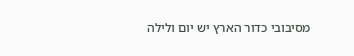מסיבובי כדור הארץ יש יום ולילה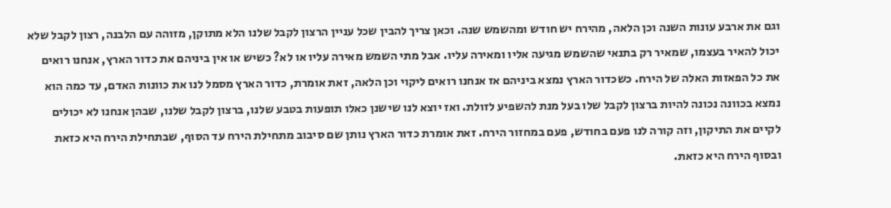וגם את ארבע עונות השנה וכן הלאה, מהירח יש חודש ומהשמש שנה. וכאן צריך להבין שכל עניין הרצון לקבל שלנו הלא מתוקן, מזוהה עם הלבנה, רצון לקבל שלא יכול להאיר בעצמו, שמאיר רק בתנאי שהשמש מגיעה אליו ומאירה עליו. אבל מתי השמש מאירה עליו או לא? כשיש או אין ביניהם את כדור הארץ, אנחנו רואים את כל הפאזות האלה של הירח. כשכדור הארץ נמצא ביניהם אז אנחנו רואים ליקוי וכן הלאה, זאת אומרת, כדור הארץ מסמל לנו את כוונות האדם, עד כמה הוא נמצא בכוונה נכונה להיות ברצון לקבל שלו בעל מנת להשפיע לזולת. ואז יוצא לנו שישנן כאלו תופעות בטבע שלנו, ברצון לקבל שלנו, שבהן אנחנו לא יכולים לקיים את התיקון, וזה קורה לנו פעם בחודש, פעם במחזור הירח. זאת אומרת כדור הארץ נותן שם סיבוב מתחילת הירח עד הסוף, שבתחילת הירח היא כזאת ובסוף הירח היא כזאת.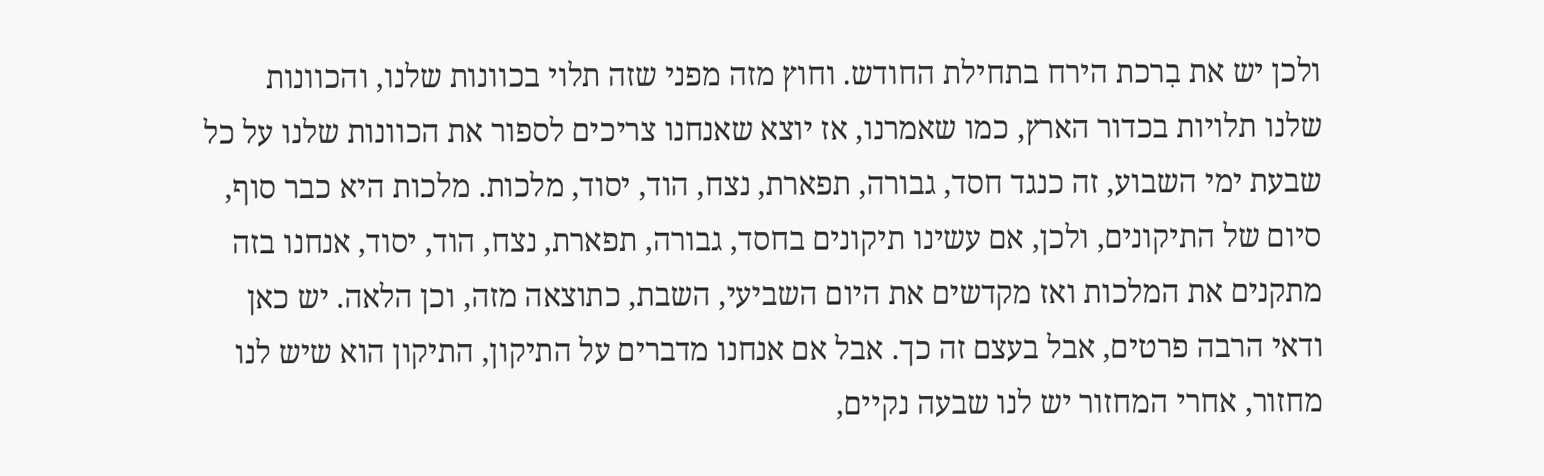ולכן יש את בִרכת הירח בתחילת החודש. וחוץ מזה מפני שזה תלוי בכוונות שלנו, והכוונות שלנו תלויות בכדור הארץ, כמו שאמרנו, אז יוצא שאנחנו צריכים לספור את הכוונות שלנו על כל שבעת ימי השבוע, זה כנגד חסד, גבורה, תפארת, נצח, הוד, יסוד, מלכות. מלכות היא כבר סוף, סיום של התיקונים, ולכן, אם עשינו תיקונים בחסד, גבורה, תפארת, נצח, הוד, יסוד, אנחנו בזה מתקנים את המלכות ואז מקדשים את היום השביעי, השבת, כתוצאה מזה, וכן הלאה. יש כאן ודאי הרבה פרטים, אבל בעצם זה כך. אבל אם אנחנו מדברים על התיקון, התיקון הוא שיש לנו מחזור, אחרי המחזור יש לנו שבעה נקיים,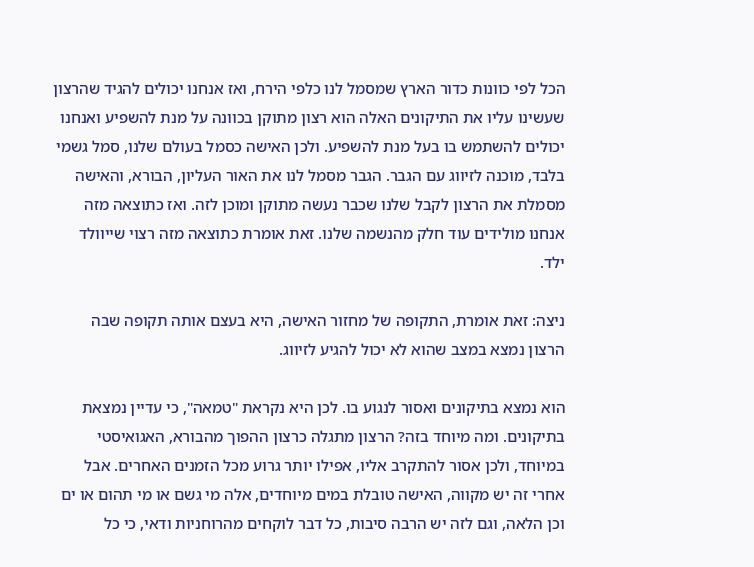הכל לפי כוונות כדור הארץ שמסמל לנו כלפי הירח, ואז אנחנו יכולים להגיד שהרצון שעשינו עליו את התיקונים האלה הוא רצון מתוקן בכוונה על מנת להשפיע ואנחנו יכולים להשתמש בו בעל מנת להשפיע. ולכן האישה כסמל בעולם שלנו, סמל גשמי בלבד, מוכנה לזיווג עם הגבר. הגבר מסמל לנו את האור העליון, הבורא, והאישה מסמלת את הרצון לקבל שלנו שכבר נעשה מתוקן ומוכן לזה. ואז כתוצאה מזה אנחנו מולידים עוד חלק מהנשמה שלנו. זאת אומרת כתוצאה מזה רצוי שייוולד ילד.

ניצה: זאת אומרת, התקופה של מחזור האישה, היא בעצם אותה תקופה שבה הרצון נמצא במצב שהוא לא יכול להגיע לזיווג.

הוא נמצא בתיקונים ואסור לנגוע בו. לכן היא נקראת "טמאה", כי עדיין נמצאת בתיקונים. ומה מיוחד בזה? הרצון מתגלה כרצון ההפוך מהבורא, האגואיסטי במיוחד, ולכן אסור להתקרב אליו, אפילו יותר גרוע מכל הזמנים האחרים. אבל אחרי זה יש מקווה, האישה טובלת במים מיוחדים, אלה מי גשם או מי תהום או ים וכן הלאה, וגם לזה יש הרבה סיבות, כל דבר לוקחים מהרוחניות ודאי, כי כל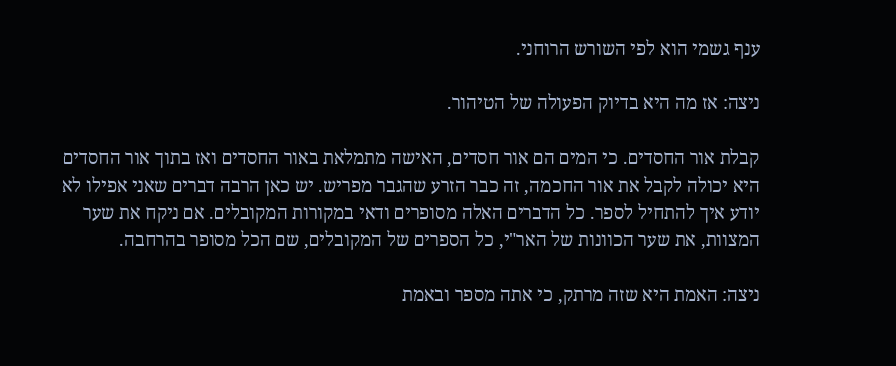ענף גשמי הוא לפי השורש הרוחני.

ניצה: אז מה היא בדיוק הפעולה של הטיהור.

קבלת אור החסדים. כי המים הם אור חסדים, האישה מתמלאת באור החסדים ואז בתוך אור החסדים היא יכולה לקבל את אור החכמה, זה כבר הזרע שהגבר מפריש. יש כאן הרבה דברים שאני אפילו לא יודע איך להתחיל לספר. כל הדברים האלה מסופרים ודאי במקורות המקובלים. אם ניקח את שער המצוות, את שער הכוונות של האר"י, כל הספרים של המקובלים, שם הכל מסופר בהרחבה.

ניצה: האמת היא שזה מרתק, כי אתה מספר ובאמת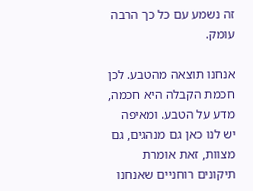זה נשמע עם כל כך הרבה עומק.

אנחנו תוצאה מהטבע. לכן חכמת הקבלה היא חכמה, מדע על הטבע. ומאיפה יש לנו כאן גם מנהגים, גם מצוות, זאת אומרת תיקונים רוחניים שאנחנו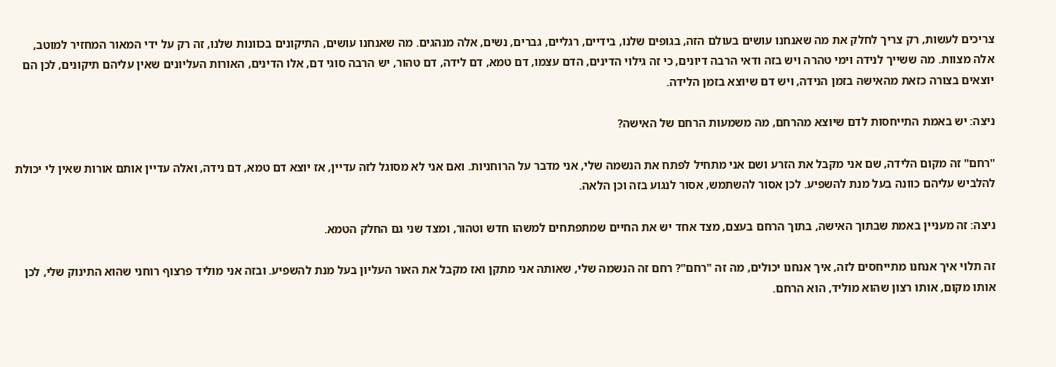צריכים לעשות, רק צריך לחלק את מה שאנחנו עושים בעולם הזה, בגופים שלנו, בידיים, רגליים, גברים, נשים, אלה מנהגים. מה שאנחנו עושים, התיקונים בכוונות שלנו, זה רק על ידי המאור המחזיר למוטב, אלה מצוות. מה ששייך לנידה וימי טהרה ויש בזה ודאי הרבה דיונים, כי זה גילוי הדינים, הדם עצמו, דם טמא, דם לידה, דם טהור, יש הרבה סוגי דם, אלו הדינים, האורות העליונים שאין עליהם תיקונים, לכן הם יוצאים בצורה כזאת מהאישה בזמן הנידה, ויש דם שיוצא בזמן הלידה.

ניצה: יש באמת התייחסות לדם שיוצא מהרחם, מה משמעות הרחם של האישה?

"רחם" זה מקום הלידה, שם אני מקבל את הזרע ושם אני מתחיל לפתח את הנשמה שלי, אני מדבר על הרוחניות. ואם אני לא מסוגל לזה עדיין, אז יוצא דם טמא, דם נידה, ואלה עדיין אותם אורות שאין לי יכולת להלביש עליהם כוונה בעל מנת להשפיע. לכן אסור להשתמש, אסור לנגוע בזה וכן הלאה.

ניצה: זה מעניין באמת שבתוך האישה, בתוך הרחם בעצם, מצד אחד יש את החיים שמתפתחים למשהו חדש וטהור, ומצד שני גם החלק הטמא.

זה תלוי איך אנחנו מתייחסים לזה, איך אנחנו יכולים, מה זה "רחם"? רחם זה הנשמה שלי, שאותה אני מתקן ואז מקבל את האור העליון בעל מנת להשפיע. ובזה אני מוליד פרצוף רוחני שהוא התינוק שלי, לכן אותו מקום, אותו רצון שהוא מוליד, הוא הרחם.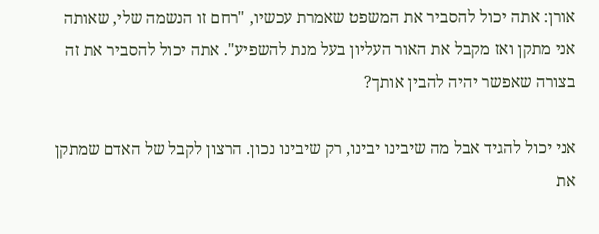אורן: אתה יכול להסביר את המשפט שאמרת עכשיו, "רחם זו הנשמה שלי, שאותה אני מתקן ואז מקבל את האור העליון בעל מנת להשפיע". אתה יכול להסביר את זה בצורה שאפשר יהיה להבין אותך?

אני יכול להגיד אבל מה שיבינו יבינו, רק שיבינו נכון. הרצון לקבל של האדם שמתקן את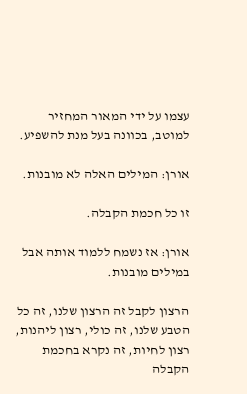עצמו על ידי המאור המחזיר למוטב, בכוונה בעל מנת להשפיע.

אורן: המילים האלה לא מובנות.

זו כל חכמת הקבלה.

אורן: אז נשמח ללמוד אותה אבל במילים מובנות.

הרצון לקבל זה הרצון שלנו, זה כל הטבע שלנו, זה כולי, רצון ליהנות, רצון לחיות, זה נקרא בחכמת הקבלה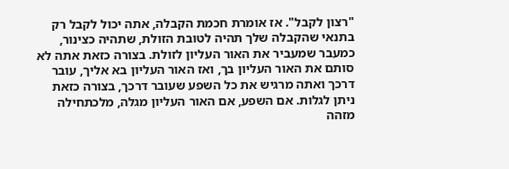"רצון לקבל". אז אומרת חכמת הקבלה, אתה יכול לקבל רק בתנאי שהקבלה שלך תהיה לטובת הזולת, שתהיה כצינור, כמעבר שמעביר את האור העליון לזולת. בצורה כזאת אתה לא סותם את האור העליון בך, ואז האור העליון בא אליך, עובר דרכך ואתה מרגיש את כל השפע שעובר דרכך, בצורה כזאת ניתן לגלות. אם השפע, אם האור העליון מגלה, מלכתחילה מזהה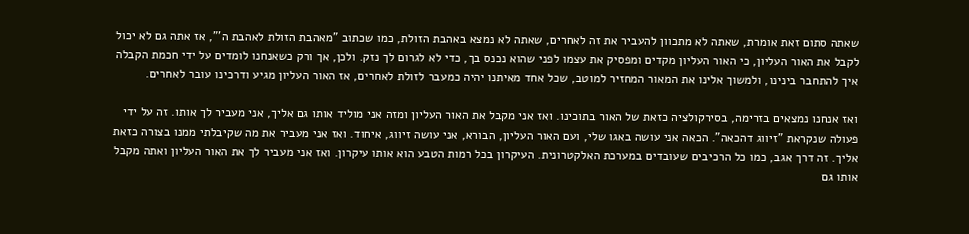שאתה סתום זאת אומרת, שאתה לא מתכוון להעביר את זה לאחרים, שאתה לא נמצא באהבת הזולת, כמו שכתוב "מאהבת הזולת לאהבת ה'", אז אתה גם לא יכול לקבל את האור העליון, כי האור העליון מקדים ומפסיק את עצמו לפני שהוא נכנס בך, כדי לא לגרום לך נזק. ולכן, אך ורק כשאנחנו לומדים על ידי חכמת הקבלה איך להתחבר בינינו, ולמשוך אלינו את המאור המחזיר למוטב, שכל אחד מאיתנו יהיה כמעבר לזולת לאחרים, אז האור העליון מגיע ודרכינו עובר לאחרים.

ואז אנחנו נמצאים בזרימה, בסירקולציה כזאת של האור בתוכינו. ואז אני מקבל את האור העליון ומזה אני מוליד אותו גם אליך, אני מעביר לך אותו. זה על ידי פעולה שנקראת "זיווג דהכאה". הכאה אני עושה באגו שלי, ועם האור העליון, הבורא, אני עושה זיווג, איחוד. ואז אני מעביר את מה שקיבלתי ממנו בצורה כזאת אליך. זה דרך אגב, כמו כל הרכיבים שעובדים במערכת האלקטרונית. העיקרון בכל רמות הטבע הוא אותו עיקרון. ואז אני מעביר לך את האור העליון ואתה מקבל אותו גם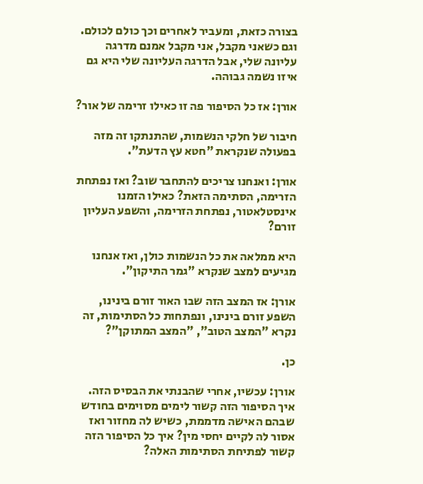בצורה כזאת, ומעביר לאחרים וכך כולם לכולם. וגם כשאני מקבל, אני מקבל אמנם מדרגה עליונה שלי, אבל הדרגה העליונה שלי היא גם איזו נשמה גבוהה.

אורן: אז כל הסיפור פה זו כאילו זרימה של אור?

חיבור של חלקי הנשמות, שהתנתקו זה מזה בפעולה שנקראת "חטא עץ הדעת".

אורן: ואנחנו צריכים להתחבר שוב? ואז נפתחת הזרימה, הסתימה הזאת? כאילו הזמנו אינסטלאטור, נפתחת הזרימה, והשפע העליון זורם?

היא ממלאה את כל הנשמות כולן, ואז אנחנו מגיעים למצב שנקרא "גמר התיקון".

אורן: אז המצב הזה שבו האור זורם בינינו, השפע זורם בינינו, ונפתחות כל הסתימות, זה נקרא "המצב הטוב", "המצב המתוקן"?

כן.

אורן: עכשיו, אחרי שהבנתי את הבסיס הזה. איך הסיפור הזה קשור לימים מסוימים בחודש שבהם האישה מדממת, כשיש לה מחזור ואז אסור לה לקיים יחסי מין? איך כל הסיפור הזה קשור לפתיחת הסתימות האלה?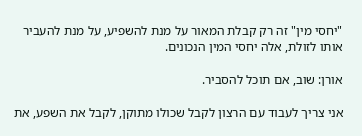"יחסי מין" זה רק קבלת המאור על מנת להשפיע, על מנת להעביר אותו לזולת, אלה יחסי המין הנכונים.

אורן: שוב, אם תוכל להסביר.

אני צריך לעבוד עם הרצון לקבל שכולו מתוקן, לקבל את השפע, את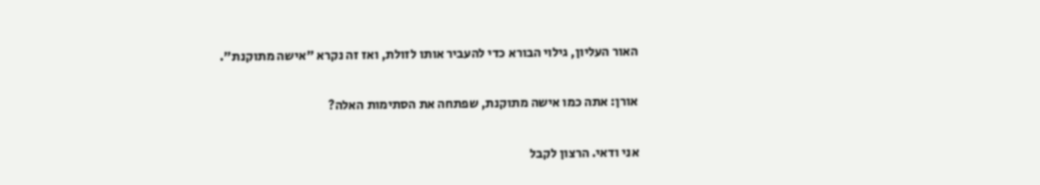האור העליון, גילוי הבורא כדי להעביר אותו לזולת, ואז זה נקרא "אישה מתוקנת".

אורן: אתה כמו אישה מתוקנת, שפתחה את הסתימות האלה?

אני ודאי. הרצון לקבל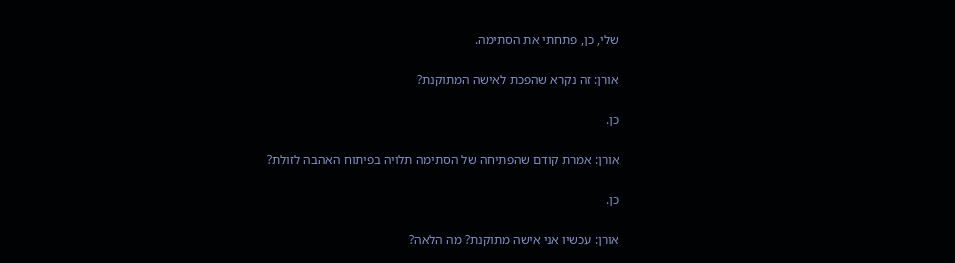שלי, כן, פתחתי את הסתימה.

אורן: זה נקרא שהפכת לאישה המתוקנת?

כן.

אורן: אמרת קודם שהפתיחה של הסתימה תלויה בפיתוח האהבה לזולת?

כן.

אורן: עכשיו אני אישה מתוקנת? מה הלאה?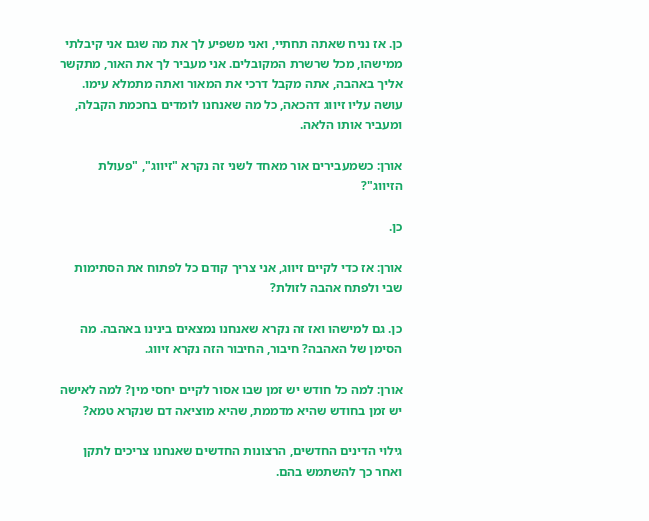כן. אז נניח שאתה תחתיי, ואני משפיע לך את מה שגם אני קיבלתי ממישהו, מכל שרשרת המקובלים. אני מעביר לך את האור, מתקשר אליך באהבה, אתה מקבל דרכי את המאור ואתה מתמלא עימו. עושה עליו זיווג דהכאה, כל מה שאנחנו לומדים בחכמת הקבלה, ומעביר אותו הלאה.

אורן: כשמעבירים אור מאחד לשני זה נקרא "זיווג", "פעולת הזיווג"?

כן.

אורן: אז כדי לקיים זיווג, אני צריך קודם כל לפתוח את הסתימות שבי ולפתח אהבה לזולת?

כן. גם למישהו ואז זה נקרא שאנחנו נמצאים בינינו באהבה. מה הסימן של האהבה? חיבור, החיבור הזה נקרא זיווג.

אורן: למה כל חודש יש זמן שבו אסור לקיים יחסי מין? למה לאישה יש זמן בחודש שהיא מדממת, שהיא מוציאה דם שנקרא טמא?

גילוי הדינים החדשים, הרצונות החדשים שאנחנו צריכים לתקן ואחר כך להשתמש בהם.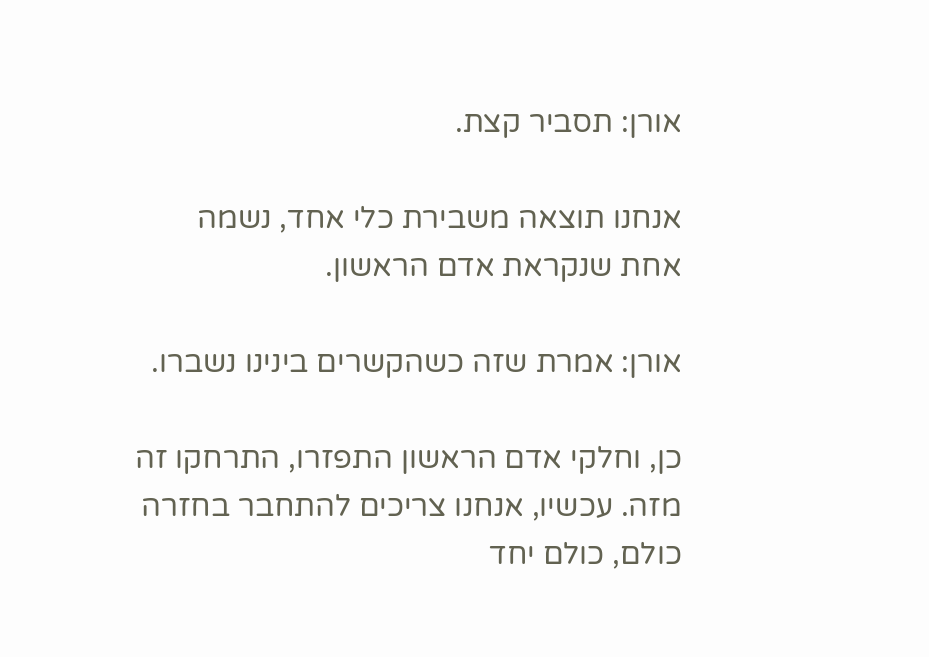אורן: תסביר קצת.

אנחנו תוצאה משבירת כלי אחד, נשמה אחת שנקראת אדם הראשון.

אורן: אמרת שזה כשהקשרים בינינו נשברו.

כן, וחלקי אדם הראשון התפזרו, התרחקו זה מזה. עכשיו, אנחנו צריכים להתחבר בחזרה כולם, כולם יחד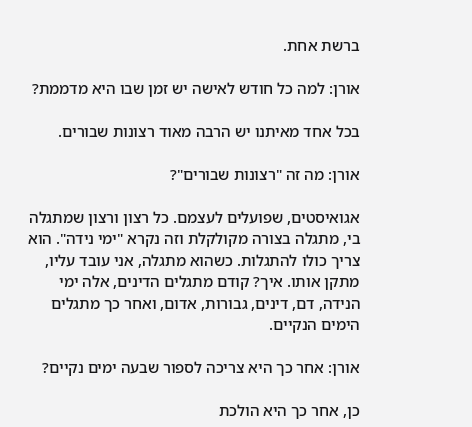ברשת אחת.

אורן: למה כל חודש לאישה יש זמן שבו היא מדממת?

בכל אחד מאיתנו יש הרבה מאוד רצונות שבורים.

אורן: מה זה "רצונות שבורים"?

אגואיסטים, שפועלים לעצמם. כל רצון ורצון שמתגלה בי, מתגלה בצורה מקולקלת וזה נקרא "ימי נידה". הוא צריך כולו להתגלות. כשהוא מתגלה, אני עובד עליו, מתקן אותו. איך? קודם מתגלים הדינים, אלה ימי הנידה, דם, דינים, גבורות, אדום, ואחר כך מתגלים הימים הנקיים.

אורן: אחר כך היא צריכה לספור שבעה ימים נקיים?

כן, אחר כך היא הולכת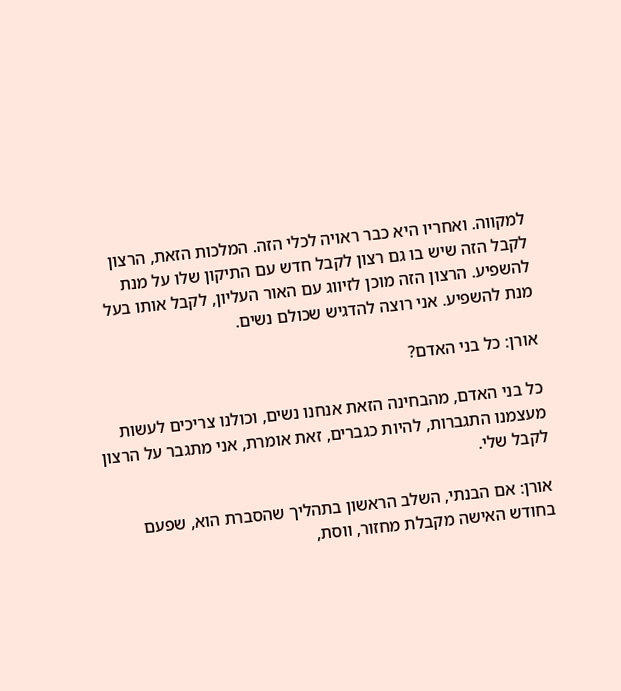למקווה. ואחריו היא כבר ראויה לכלי הזה. המלכות הזאת, הרצון לקבל הזה שיש בו גם רצון לקבל חדש עם התיקון שלו על מנת להשפיע. הרצון הזה מוכן לזיווג עם האור העליון, לקבל אותו בעל מנת להשפיע. אני רוצה להדגיש שכולם נשים.

אורן: כל בני האדם?

כל בני האדם, מהבחינה הזאת אנחנו נשים, וכולנו צריכים לעשות מעצמנו התגברות, להיות כגברים, זאת אומרת, אני מתגבר על הרצון לקבל שלי.

אורן: אם הבנתי, השלב הראשון בתהליך שהסברת הוא, שפעם בחודש האישה מקבלת מחזור, ווסת,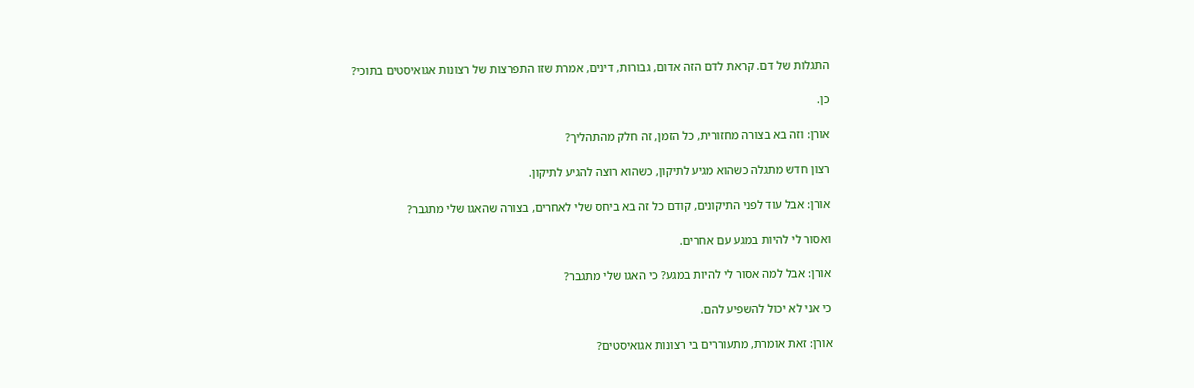התגלות של דם. קראת לדם הזה אדום, גבורות, דינים, אמרת שזו התפרצות של רצונות אגואיסטים בתוכי?

כן.

אורן: וזה בא בצורה מחזורית, כל הזמן, זה חלק מהתהליך?

רצון חדש מתגלה כשהוא מגיע לתיקון, כשהוא רוצה להגיע לתיקון.

אורן: אבל עוד לפני התיקונים, קודם כל זה בא ביחס שלי לאחרים, בצורה שהאגו שלי מתגבר?

ואסור לי להיות במגע עם אחרים.

אורן: אבל למה אסור לי להיות במגע? כי האגו שלי מתגבר?

כי אני לא יכול להשפיע להם.

אורן: זאת אומרת, מתעוררים בי רצונות אגואיסטים?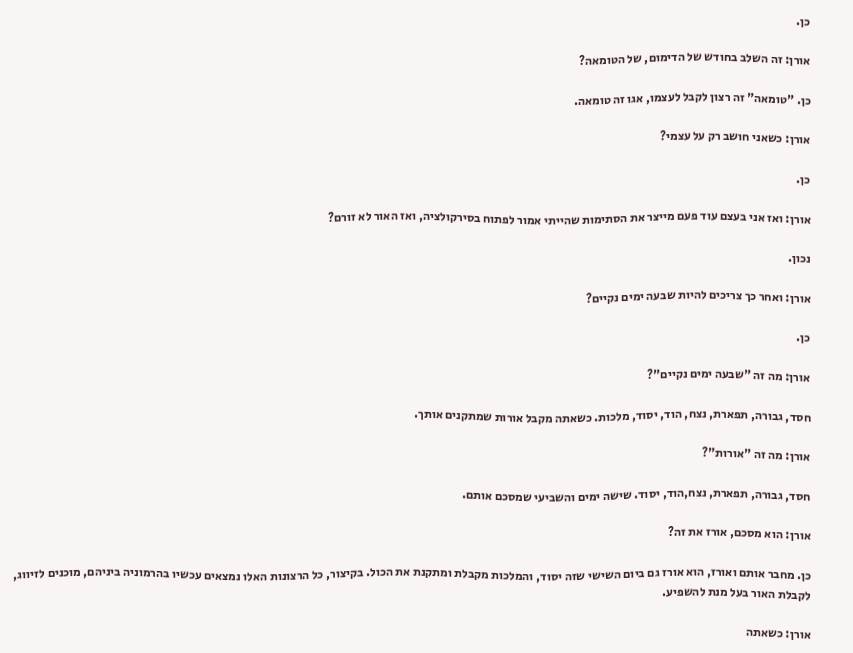כן.

אורן: זה השלב בחודש של הדימום, של הטומאה?

כן. "טומאה" זה רצון לקבל לעצמו, אגו זה טומאה.

אורן: כשאני חושב רק על עצמי?

כן.

אורן: ואז אני בעצם עוד פעם מייצר את הסתימות שהייתי אמור לפתוח בסירקולציה, ואז האור לא זורם?

נכון.

אורן: ואחר כך צריכים להיות שבעה ימים נקיים?

כן.

אורן: מה זה "שבעה ימים נקיים"?

חסד, גבורה, תפארת, נצח, הוד, יסוד, מלכות. כשאתה מקבל אורות שמתקנים אותך.

אורן: מה זה "אורות"?

חסד, גבורה, תפארת, נצח,הוד, יסוד. שישה ימים והשביעי שמסכם אותם.

אורן: הוא מסכם, אורז את זה?

כן. מחבר אותם ואורז, הוא אורז גם ביום השישי שזה יסוד, והמלכות מקבלת ומתקנת את הכול. בקיצור, כל הרצונות האלו נמצאים עכשיו בהרמוניה ביניהם, מוכנים לזיווג, לקבלת האור בעל מנת להשפיע.

אורן: כשאתה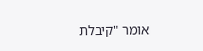אומר "קיבלת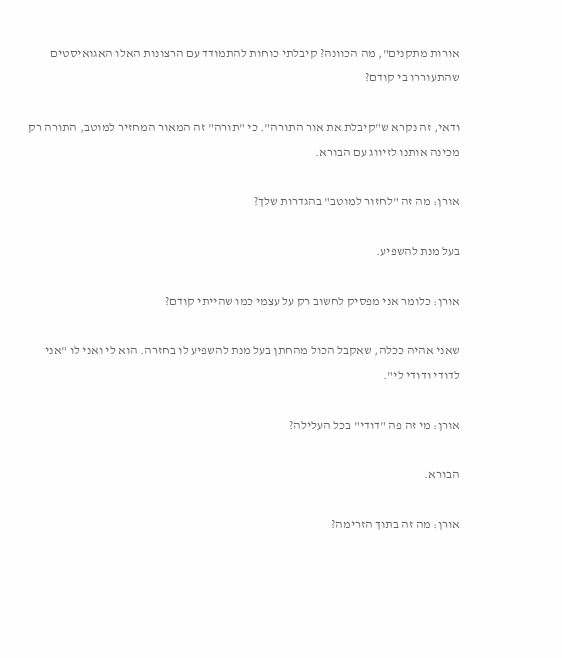אורות מתקנים", מה הכוונה? קיבלתי כוחות להתמודד עם הרצונות האלו האגואיסטים שהתעוררו בי קודם?

ודאי, זה נקרא ש"קיבלת את אור התורה". כי "תורה" זה המאור המחזיר למוטב, התורה רק מכינה אותנו לזיווג עם הבורא.

אורן: מה זה "לחזור למוטב" בהגדרות שלך?

בעל מנת להשפיע.

אורן: כלומר אני מפסיק לחשוב רק על עצמי כמו שהייתי קודם?

שאני אהיה ככלה, שאקבל הכול מהחתן בעל מנת להשפיע לו בחזרה. הוא לי ואני לו "אני לדודי ודודי לי".

אורן: מי זה פה "דודי" בכל העלילה?

הבורא.

אורן: מה זה בתוך הזרימה?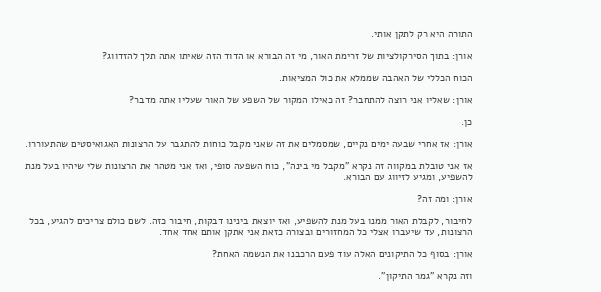התורה היא רק לתקן אותי.

אורן: בתוך הסירקולציות של זרימת האור, מי זה הבורא או הדוד הזה שאיתו אתה תלך להזדווג?

הכוח הכללי של האהבה שממלא את כול המציאות.

אורן: שאליו אני רוצה להתחבר? זה כאילו המקור של השפע של האור שעליו אתה מדבר?

כן.

אורן: אז אחרי שבעה ימים נקיים, שמסמלים את זה שאני מקבל כוחות להתגבר על הרצונות האגואיסטים שהתעוררו.

אז אני טובלת במקווה זה נקרא "מקבל מי בינה", כוח השפעה סופי, ואז אני מטהר את הרצונות שלי שיהיו בעל מנת להשפיע, ומגיע לזיווג עם הבורא.

אורן: ומה זה?

לחיבור, לקבלת האור ממנו בעל מנת להשפיע, ואז יוצאת בינינו דבקות, חיבור כזה. לשם כולם צריכים להגיע, בכל הרצונות, עד שיעברו אצלי כל המחזורים ובצורה כזאת אני אתקן אותם אחד אחד.

אורן: בסוף כל התיקונים האלה עוד פעם הרכבנו את הנשמה האחת?

וזה נקרא "גמר התיקון".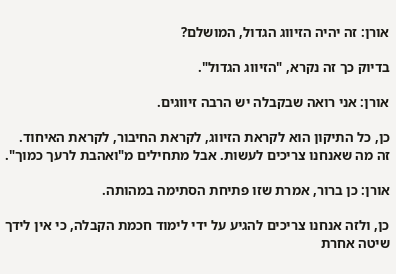אורן: זה יהיה הזיווג הגדול, המושלם?

בדיוק כך זה נקרא, "הזיווג הגדול".

אורן: אני רואה שבקבלה יש הרבה זיווגים.

כן, כל התיקון הוא לקראת הזיווג, לקראת החיבור, לקראת האיחוד. זה מה שאנחנו צריכים לעשות. אבל מתחילים מ"ואהבת לרעך כמוך".

אורן: כן ברור, אמרת שזו פתיחת הסתימה במהותה.

כן, ולזה אנחנו צריכים להגיע על ידי לימוד חכמת הקבלה, כי אין לידך שיטה אחרת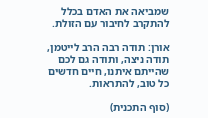שמביאה את האדם בכלל להתקרב לחיבור עם הזולת.

אורן: תודה רבה הרב לייטמן, תודה ניצה, ותודה גם לכם שהייתם איתנו, חיים חדשים כל טוב, להתראות.

(סוף התכנית)